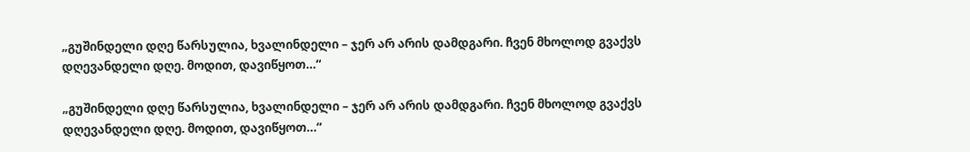„გუშინდელი დღე წარსულია, ხვალინდელი – ჯერ არ არის დამდგარი. ჩვენ მხოლოდ გვაქვს დღევანდელი დღე. მოდით, დავიწყოთ…“

„გუშინდელი დღე წარსულია, ხვალინდელი – ჯერ არ არის დამდგარი. ჩვენ მხოლოდ გვაქვს დღევანდელი დღე. მოდით, დავიწყოთ…“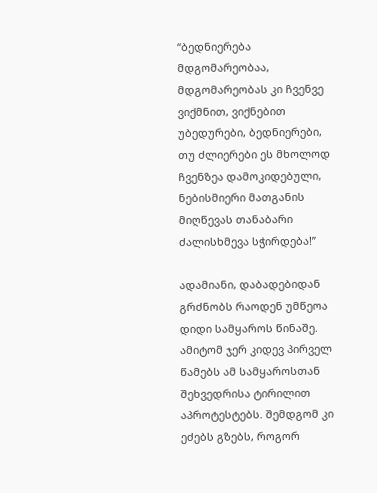“ბედნიერება მდგომარეობაა, მდგომარეობას კი ჩვენვე ვიქმნით, ვიქნებით უბედურები, ბედნიერები, თუ ძლიერები ეს მხოლოდ ჩვენზეა დამოკიდებული, ნებისმიერი მათგანის მიღწევას თანაბარი ძალისხმევა სჭირდება!”

ადამიანი, დაბადებიდან გრძნობს რაოდენ უმწეოა დიდი სამყაროს წინაშე. ამიტომ ჯერ კიდევ პირველ წამებს ამ სამყაროსთან შეხვედრისა ტირილით აპროტესტებს. შემდგომ კი ეძებს გზებს, როგორ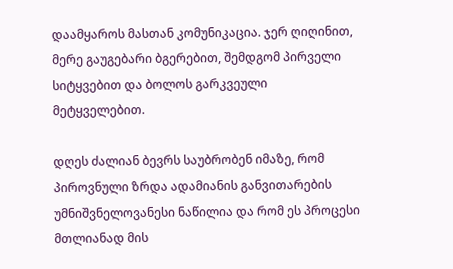დაამყაროს მასთან კომუნიკაცია. ჯერ ღიღინით, მერე გაუგებარი ბგერებით, შემდგომ პირველი სიტყვებით და ბოლოს გარკვეული მეტყველებით.

დღეს ძალიან ბევრს საუბრობენ იმაზე, რომ პიროვნული ზრდა ადამიანის განვითარების უმნიშვნელოვანესი ნაწილია და რომ ეს პროცესი მთლიანად მის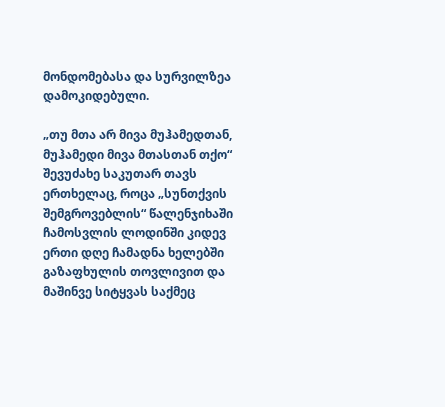მონდომებასა და სურვილზეა დამოკიდებული.

„თუ მთა არ მივა მუჰამედთან, მუჰამედი მივა მთასთან თქო“ შევუძახე საკუთარ თავს ერთხელაც, როცა „სუნთქვის შემგროვებლის“ წალენჯიხაში ჩამოსვლის ლოდინში კიდევ ერთი დღე ჩამადნა ხელებში გაზაფხულის თოვლივით და მაშინვე სიტყვას საქმეც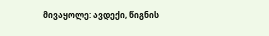მივაყოლე: ავდექი, წიგნის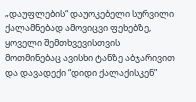„დაუფლების“ დაუოკებელი სურვილი ქალამნებად ამოვიცვი ფეხებზე, ყოველი შემთხვევისთვის მოთმინებაც ავისხი ტანზე აბჯარივით და დავადექი “დიდი ქალაქისკენ”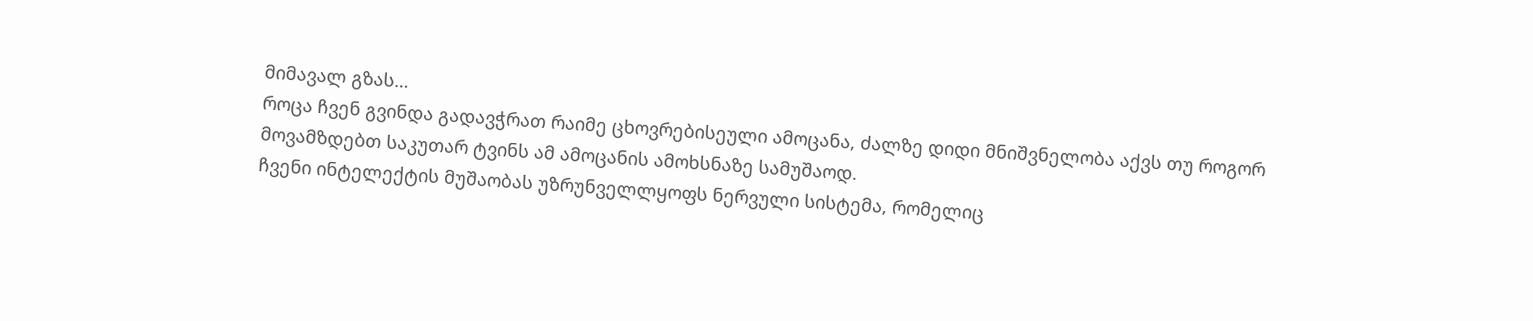მიმავალ გზას…
როცა ჩვენ გვინდა გადავჭრათ რაიმე ცხოვრებისეული ამოცანა, ძალზე დიდი მნიშვნელობა აქვს თუ როგორ მოვამზდებთ საკუთარ ტვინს ამ ამოცანის ამოხსნაზე სამუშაოდ.
ჩვენი ინტელექტის მუშაობას უზრუნველლყოფს ნერვული სისტემა, რომელიც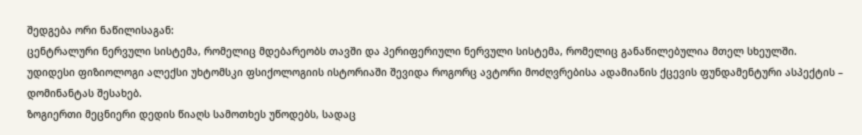შედგება ორი ნაწილისაგან:
ცენტრალური ნერვული სისტემა, რომელიც მდებარეობს თავში და პერიფერიული ნერვული სისტემა, რომელიც განაწილებულია მთელ სხეულში.
უდიდესი ფიზიოლოგი ალექსი უხტომსკი ფსიქოლოგიის ისტორიაში შევიდა როგორც ავტორი მოძღვრებისა ადამიანის ქცევის ფუნდამენტური ასპექტის – დომინანტას შესახებ.
ზოგიერთი მეცნიერი დედის წიაღს სამოთხეს უწოდებს, სადაც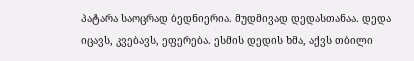პატარა საოცრად ბედნიერია. მუდმივად დედასთანაა. დედა იცავს, კვებავს, ეფერება. ესმის დედის ხმა, აქვს თბილი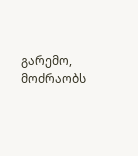გარემო, მოძრაობს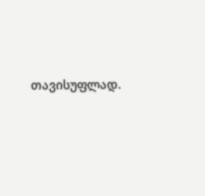თავისუფლად.